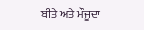ਬੀਤੇ ਅਤੇ ਮੌਜੂਦਾ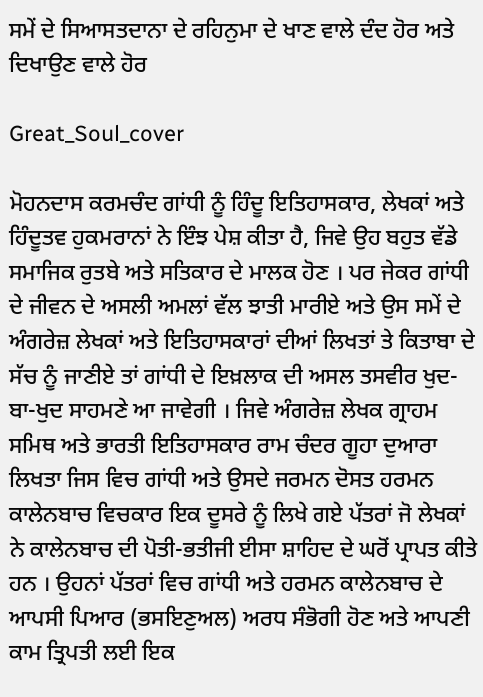ਸਮੇਂ ਦੇ ਸਿਆਸਤਦਾਨਾ ਦੇ ਰਹਿਨੁਮਾ ਦੇ ਖਾਣ ਵਾਲੇ ਦੰਦ ਹੋਰ ਅਤੇ ਦਿਖਾਉਣ ਵਾਲੇ ਹੋਰ

Great_Soul_cover

ਮੋਹਨਦਾਸ ਕਰਮਚੰਦ ਗਾਂਧੀ ਨੂੰ ਹਿੰਦੂ ਇਤਿਹਾਸਕਾਰ, ਲੇਖਕਾਂ ਅਤੇ ਹਿੰਦੂਤਵ ਹੁਕਮਰਾਨਾਂ ਨੇ ਇੰਝ ਪੇਸ਼ ਕੀਤਾ ਹੈ, ਜਿਵੇ ਉਹ ਬਹੁਤ ਵੱਡੇ ਸਮਾਜਿਕ ਰੁਤਬੇ ਅਤੇ ਸਤਿਕਾਰ ਦੇ ਮਾਲਕ ਹੋਣ । ਪਰ ਜੇਕਰ ਗਾਂਧੀ ਦੇ ਜੀਵਨ ਦੇ ਅਸਲੀ ਅਮਲਾਂ ਵੱਲ ਝਾਤੀ ਮਾਰੀਏ ਅਤੇ ਉਸ ਸਮੇਂ ਦੇ ਅੰਗਰੇਜ਼ ਲੇਖਕਾਂ ਅਤੇ ਇਤਿਹਾਸਕਾਰਾਂ ਦੀਆਂ ਲਿਖਤਾਂ ਤੇ ਕਿਤਾਬਾ ਦੇ ਸੱਚ ਨੂੰ ਜਾਣੀਏ ਤਾਂ ਗਾਂਧੀ ਦੇ ਇਖ਼ਲਾਕ ਦੀ ਅਸਲ ਤਸਵੀਰ ਖੁਦ-ਬਾ-ਖੁਦ ਸਾਹਮਣੇ ਆ ਜਾਵੇਗੀ । ਜਿਵੇ ਅੰਗਰੇਜ਼ ਲੇਖਕ ਗ੍ਰਾਹਮ ਸਮਿਥ ਅਤੇ ਭਾਰਤੀ ਇਤਿਹਾਸਕਾਰ ਰਾਮ ਚੰਦਰ ਗੂਹਾ ਦੁਆਰਾ ਲਿਖਤਾ ਜਿਸ ਵਿਚ ਗਾਂਧੀ ਅਤੇ ਉਸਦੇ ਜਰਮਨ ਦੋਸਤ ਹਰਮਨ ਕਾਲੇਨਬਾਚ ਵਿਚਕਾਰ ਇਕ ਦੂਸਰੇ ਨੂੰ ਲਿਖੇ ਗਏ ਪੱਤਰਾਂ ਜੋ ਲੇਖਕਾਂ ਨੇ ਕਾਲੇਨਬਾਚ ਦੀ ਪੋਤੀ-ਭਤੀਜੀ ਈਸਾ ਸ਼ਾਹਿਦ ਦੇ ਘਰੋਂ ਪ੍ਰਾਪਤ ਕੀਤੇ ਹਨ । ਉਹਨਾਂ ਪੱਤਰਾਂ ਵਿਚ ਗਾਂਧੀ ਅਤੇ ਹਰਮਨ ਕਾਲੇਨਬਾਚ ਦੇ ਆਪਸੀ ਪਿਆਰ (ਭਸਇਣੁਅਲ) ਅਰਧ ਸੰਭੋਗੀ ਹੋਣ ਅਤੇ ਆਪਣੀ ਕਾਮ ਤ੍ਰਿਪਤੀ ਲਈ ਇਕ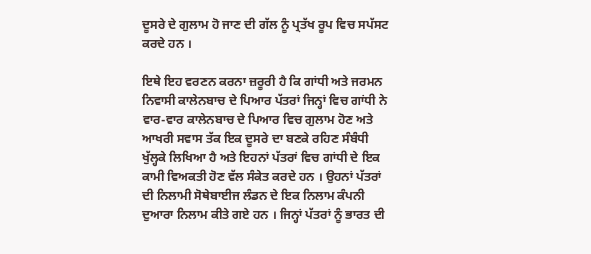ਦੂਸਰੇ ਦੇ ਗੁਲਾਮ ਹੋ ਜਾਣ ਦੀ ਗੱਲ ਨੂੰ ਪ੍ਰਤੱਖ ਰੂਪ ਵਿਚ ਸਪੱਸਟ ਕਰਦੇ ਹਨ ।

ਇਥੇ ਇਹ ਵਰਣਨ ਕਰਨਾ ਜ਼ਰੂਰੀ ਹੈ ਕਿ ਗਾਂਧੀ ਅਤੇ ਜਰਮਨ ਨਿਵਾਸੀ ਕਾਲੇਨਬਾਚ ਦੇ ਪਿਆਰ ਪੱਤਰਾਂ ਜਿਨ੍ਹਾਂ ਵਿਚ ਗਾਂਧੀ ਨੇ ਵਾਰ-ਵਾਰ ਕਾਲੇਨਬਾਚ ਦੇ ਪਿਆਰ ਵਿਚ ਗੁਲਾਮ ਹੋਣ ਅਤੇ ਆਖਰੀ ਸਵਾਸ ਤੱਕ ਇਕ ਦੂਸਰੇ ਦਾ ਬਣਕੇ ਰਹਿਣ ਸੰਬੰਧੀ ਖੁੱਲ੍ਹਕੇ ਲਿਖਿਆ ਹੈ ਅਤੇ ਇਹਨਾਂ ਪੱਤਰਾਂ ਵਿਚ ਗਾਂਧੀ ਦੇ ਇਕ ਕਾਮੀ ਵਿਅਕਤੀ ਹੋਣ ਵੱਲ ਸੰਕੇਤ ਕਰਦੇ ਹਨ । ਉਹਨਾਂ ਪੱਤਰਾਂ ਦੀ ਨਿਲਾਮੀ ਸੋਥੇਬਾਈਜ ਲੰਡਨ ਦੇ ਇਕ ਨਿਲਾਮ ਕੰਪਨੀ ਦੁਆਰਾ ਨਿਲਾਮ ਕੀਤੇ ਗਏ ਹਨ । ਜਿਨ੍ਹਾਂ ਪੱਤਰਾਂ ਨੂੰ ਭਾਰਤ ਦੀ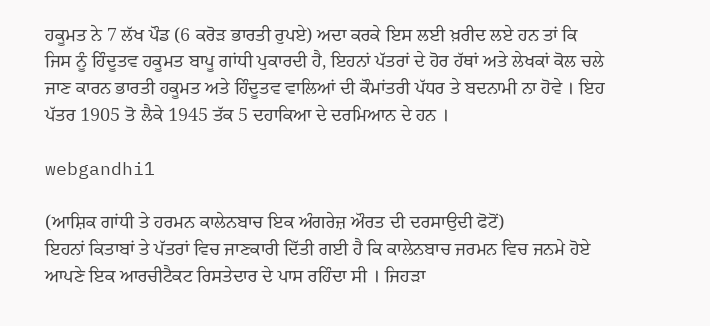ਹਕੂਮਤ ਨੇ 7 ਲੱਖ ਪੌਡ (6 ਕਰੋੜ ਭਾਰਤੀ ਰੁਪਏ) ਅਦਾ ਕਰਕੇ ਇਸ ਲਈ ਖ਼ਰੀਦ ਲਏ ਹਨ ਤਾਂ ਕਿ ਜਿਸ ਨੂੰ ਹਿੰਦੂਤਵ ਹਕੂਮਤ ਬਾਪੂ ਗਾਂਧੀ ਪੁਕਾਰਦੀ ਹੈ, ਇਹਨਾਂ ਪੱਤਰਾਂ ਦੇ ਹੋਰ ਹੱਥਾਂ ਅਤੇ ਲੇਖਕਾਂ ਕੋਲ ਚਲੇ ਜਾਣ ਕਾਰਨ ਭਾਰਤੀ ਹਕੂਮਤ ਅਤੇ ਹਿੰਦੂਤਵ ਵਾਲਿਆਂ ਦੀ ਕੌਮਾਂਤਰੀ ਪੱਧਰ ਤੇ ਬਦਨਾਮੀ ਨਾ ਹੋਵੇ । ਇਹ ਪੱਤਰ 1905 ਤੋ ਲੈਕੇ 1945 ਤੱਕ 5 ਦਹਾਕਿਆ ਦੇ ਦਰਮਿਆਨ ਦੇ ਹਨ ।

webgandhi1

(ਆਸ਼ਿਕ ਗਾਂਧੀ ਤੇ ਹਰਮਨ ਕਾਲੇਨਬਾਚ ਇਕ ਅੰਗਰੇਜ਼ ਔਰਤ ਦੀ ਦਰਸਾਉਦੀ ਫੋਟੋਂ)
ਇਹਨਾਂ ਕਿਤਾਬਾਂ ਤੇ ਪੱਤਰਾਂ ਵਿਚ ਜਾਣਕਾਰੀ ਦਿੱਤੀ ਗਈ ਹੈ ਕਿ ਕਾਲੇਨਬਾਚ ਜਰਮਨ ਵਿਚ ਜਨਮੇ ਹੋਏ ਆਪਣੇ ਇਕ ਆਰਚੀਟੈਕਟ ਰਿਸਤੇਦਾਰ ਦੇ ਪਾਸ ਰਹਿੰਦਾ ਸੀ । ਜਿਹੜਾ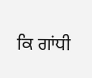ਕਿ ਗਾਂਧੀ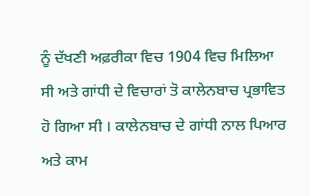ਨੂੰ ਦੱਖਣੀ ਅਫ਼ਰੀਕਾ ਵਿਚ 1904 ਵਿਚ ਮਿਲਿਆ ਸੀ ਅਤੇ ਗਾਂਧੀ ਦੇ ਵਿਚਾਰਾਂ ਤੋ ਕਾਲੇਨਬਾਚ ਪ੍ਰਭਾਵਿਤ ਹੋ ਗਿਆ ਸੀ । ਕਾਲੇਨਬਾਚ ਦੇ ਗਾਂਧੀ ਨਾਲ ਪਿਆਰ ਅਤੇ ਕਾਮ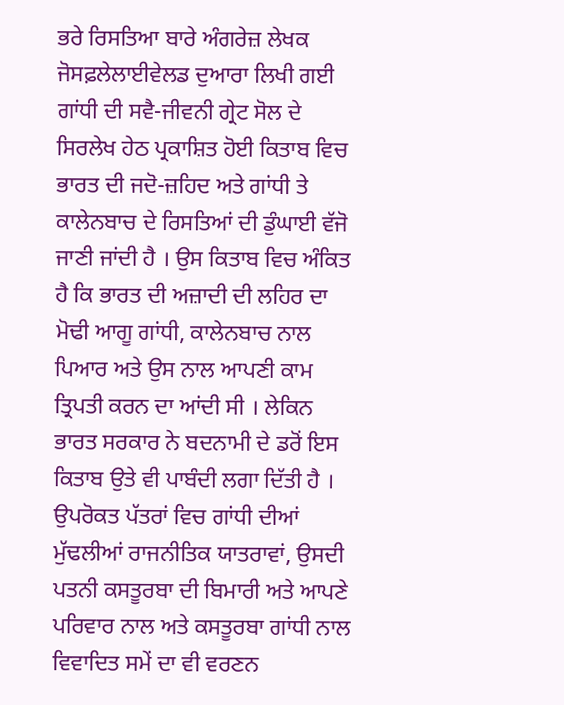ਭਰੇ ਰਿਸਤਿਆ ਬਾਰੇ ਅੰਗਰੇਜ਼ ਲੇਖਕ ਜੋਸਫ਼ਲੇਲਾਈਵੇਲਡ ਦੁਆਰਾ ਲਿਖੀ ਗਈ ਗਾਂਧੀ ਦੀ ਸਵੈ-ਜੀਵਨੀ ਗ੍ਰੇਟ ਸੋਲ ਦੇ ਸਿਰਲੇਖ ਹੇਠ ਪ੍ਰਕਾਸ਼ਿਤ ਹੋਈ ਕਿਤਾਬ ਵਿਚ ਭਾਰਤ ਦੀ ਜਦੋ-ਜ਼ਹਿਦ ਅਤੇ ਗਾਂਧੀ ਤੇ ਕਾਲੇਨਬਾਚ ਦੇ ਰਿਸਤਿਆਂ ਦੀ ਡੁੰਘਾਈ ਵੱਜੋ ਜਾਣੀ ਜਾਂਦੀ ਹੈ । ਉਸ ਕਿਤਾਬ ਵਿਚ ਅੰਕਿਤ ਹੈ ਕਿ ਭਾਰਤ ਦੀ ਅਜ਼ਾਦੀ ਦੀ ਲਹਿਰ ਦਾ ਮੋਢੀ ਆਗੂ ਗਾਂਧੀ, ਕਾਲੇਨਬਾਚ ਨਾਲ ਪਿਆਰ ਅਤੇ ਉਸ ਨਾਲ ਆਪਣੀ ਕਾਮ ਤ੍ਰਿਪਤੀ ਕਰਨ ਦਾ ਆਂਦੀ ਸੀ । ਲੇਕਿਨ ਭਾਰਤ ਸਰਕਾਰ ਨੇ ਬਦਨਾਮੀ ਦੇ ਡਰੋਂ ਇਸ ਕਿਤਾਬ ਉਤੇ ਵੀ ਪਾਬੰਦੀ ਲਗਾ ਦਿੱਤੀ ਹੈ । ਉਪਰੋਕਤ ਪੱਤਰਾਂ ਵਿਚ ਗਾਂਧੀ ਦੀਆਂ ਮੁੱਢਲੀਆਂ ਰਾਜਨੀਤਿਕ ਯਾਤਰਾਵਾਂ, ਉਸਦੀ ਪਤਨੀ ਕਸਤੂਰਬਾ ਦੀ ਬਿਮਾਰੀ ਅਤੇ ਆਪਣੇ ਪਰਿਵਾਰ ਨਾਲ ਅਤੇ ਕਸਤੂਰਬਾ ਗਾਂਧੀ ਨਾਲ ਵਿਵਾਦਿਤ ਸਮੇਂ ਦਾ ਵੀ ਵਰਣਨ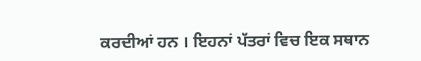ਕਰਦੀਆਂ ਹਨ । ਇਹਨਾਂ ਪੱਤਰਾਂ ਵਿਚ ਇਕ ਸਥਾਨ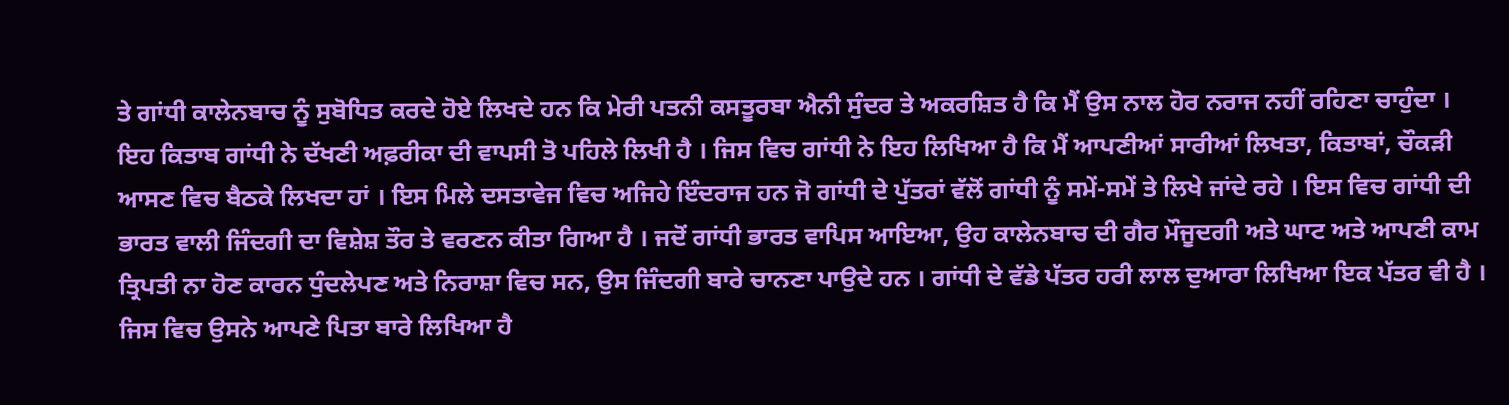ਤੇ ਗਾਂਧੀ ਕਾਲੇਨਬਾਚ ਨੂੰ ਸੁਬੋਧਿਤ ਕਰਦੇ ਹੋਏ ਲਿਖਦੇ ਹਨ ਕਿ ਮੇਰੀ ਪਤਨੀ ਕਸਤੂਰਬਾ ਐਨੀ ਸੁੰਦਰ ਤੇ ਅਕਰਸ਼ਿਤ ਹੈ ਕਿ ਮੈਂ ਉਸ ਨਾਲ ਹੋਰ ਨਰਾਜ ਨਹੀਂ ਰਹਿਣਾ ਚਾਹੁੰਦਾ । ਇਹ ਕਿਤਾਬ ਗਾਂਧੀ ਨੇ ਦੱਖਣੀ ਅਫ਼ਰੀਕਾ ਦੀ ਵਾਪਸੀ ਤੋ ਪਹਿਲੇ ਲਿਖੀ ਹੈ । ਜਿਸ ਵਿਚ ਗਾਂਧੀ ਨੇ ਇਹ ਲਿਖਿਆ ਹੈ ਕਿ ਮੈਂ ਆਪਣੀਆਂ ਸਾਰੀਆਂ ਲਿਖਤਾ, ਕਿਤਾਬਾਂ, ਚੌਕੜੀ ਆਸਣ ਵਿਚ ਬੈਠਕੇ ਲਿਖਦਾ ਹਾਂ । ਇਸ ਮਿਲੇ ਦਸਤਾਵੇਜ ਵਿਚ ਅਜਿਹੇ ਇੰਦਰਾਜ ਹਨ ਜੋ ਗਾਂਧੀ ਦੇ ਪੁੱਤਰਾਂ ਵੱਲੋਂ ਗਾਂਧੀ ਨੂੰ ਸਮੇਂ-ਸਮੇਂ ਤੇ ਲਿਖੇ ਜਾਂਦੇ ਰਹੇ । ਇਸ ਵਿਚ ਗਾਂਧੀ ਦੀ ਭਾਰਤ ਵਾਲੀ ਜਿੰਦਗੀ ਦਾ ਵਿਸ਼ੇਸ਼ ਤੌਰ ਤੇ ਵਰਣਨ ਕੀਤਾ ਗਿਆ ਹੈ । ਜਦੋਂ ਗਾਂਧੀ ਭਾਰਤ ਵਾਪਿਸ ਆਇਆ, ਉਹ ਕਾਲੇਨਬਾਚ ਦੀ ਗੈਰ ਮੌਜੂਦਗੀ ਅਤੇ ਘਾਟ ਅਤੇ ਆਪਣੀ ਕਾਮ ਤ੍ਰਿਪਤੀ ਨਾ ਹੋਣ ਕਾਰਨ ਧੁੰਦਲੇਪਣ ਅਤੇ ਨਿਰਾਸ਼ਾ ਵਿਚ ਸਨ, ਉਸ ਜਿੰਦਗੀ ਬਾਰੇ ਚਾਨਣਾ ਪਾਉਦੇ ਹਨ । ਗਾਂਧੀ ਦੇ ਵੱਡੇ ਪੱਤਰ ਹਰੀ ਲਾਲ ਦੁਆਰਾ ਲਿਖਿਆ ਇਕ ਪੱਤਰ ਵੀ ਹੈ । ਜਿਸ ਵਿਚ ਉਸਨੇ ਆਪਣੇ ਪਿਤਾ ਬਾਰੇ ਲਿਖਿਆ ਹੈ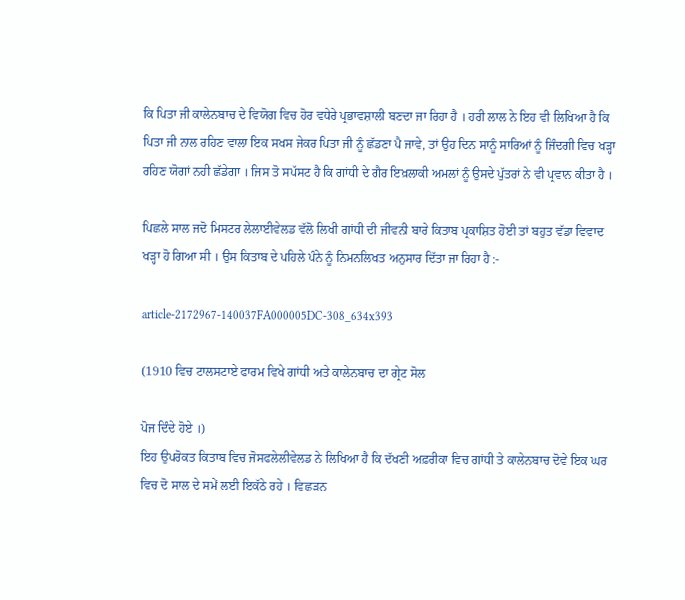ਕਿ ਪਿਤਾ ਜੀ ਕਾਲੇਨਬਾਚ ਦੇ ਵਿਯੋਗ ਵਿਚ ਹੋਰ ਵਧੇਰੇ ਪ੍ਰਭਾਵਸ਼ਾਲੀ ਬਣਦਾ ਜਾ ਰਿਹਾ ਹੈ । ਹਰੀ ਲਾਲ ਨੇ ਇਹ ਵੀ ਲਿਖਿਆ ਹੈ ਕਿ ਪਿਤਾ ਜੀ ਨਾਲ ਰਹਿਣ ਵਾਲਾ ਇਕ ਸਖਸ ਜੇਕਰ ਪਿਤਾ ਜੀ ਨੂੰ ਛੱਡਣਾ ਪੈ ਜਾਵੇ, ਤਾਂ ਉਹ ਦਿਨ ਸਾਨੂੰ ਸਾਰਿਆਂ ਨੂੰ ਜਿੰਦਗੀ ਵਿਚ ਖੜ੍ਹਾ ਰਹਿਣ ਯੋਗਾਂ ਨਹੀ ਛੱਡੇਗਾ । ਜਿਸ ਤੋ ਸਪੱਸਟ ਹੈ ਕਿ ਗਾਂਧੀ ਦੇ ਗੈਰ ਇਖ਼ਲਾਕੀ ਅਮਲਾਂ ਨੂੰ ਉਸਦੇ ਪੁੱਤਰਾਂ ਨੇ ਵੀ ਪ੍ਰਵਾਨ ਕੀਤਾ ਹੈ ।

ਪਿਛਲੇ ਸਾਲ ਜਦੋ ਮਿਸਟਰ ਲੇਲਾਈਵੇਲਡ ਵੱਲੋ ਲਿਖੀ ਗਾਂਧੀ ਦੀ ਜੀਵਨੀ ਬਾਰੇ ਕਿਤਾਬ ਪ੍ਰਕਾਸ਼ਿਤ ਹੋਈ ਤਾਂ ਬਹੁਤ ਵੱਡਾ ਵਿਵਾਦ ਖੜ੍ਹਾ ਹੋ ਗਿਆ ਸੀ । ਉਸ ਕਿਤਾਬ ਦੇ ਪਹਿਲੇ ਪੰਨੇ ਨੂੰ ਨਿਮਨਲਿਖਤ ਅਨੁਸਾਰ ਦਿੱਤਾ ਜਾ ਰਿਹਾ ਹੈ :-

article-2172967-140037FA000005DC-308_634x393

(1910 ਵਿਚ ਟਾਲਸਟਾਏ ਫਾਰਮ ਵਿਖੇ ਗਾਂਧੀ ਅਤੇ ਕਾਲੇਨਬਾਚ ਦਾ ਗ੍ਰੇਟ ਸੋਲ

ਪੋਜ ਦਿੰਦੇ ਹੋਏ ।)
ਇਹ ਉਪਰੋਕਤ ਕਿਤਾਬ ਵਿਚ ਜੋਸਫਲੇਲੀਵੇਲਡ ਨੇ ਲਿਖਿਆ ਹੈ ਕਿ ਦੱਖਣੀ ਅਫ਼ਰੀਕਾ ਵਿਚ ਗਾਂਧੀ ਤੇ ਕਾਲੇਨਬਾਚ ਦੋਵੇ ਇਕ ਘਰ ਵਿਚ ਦੋ ਸਾਲ ਦੇ ਸਮੇਂ ਲਈ ਇਕੱਠੇ ਰਹੇ । ਵਿਛੜਨ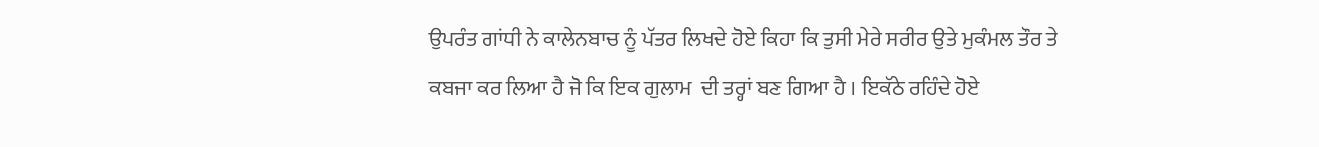ਉਪਰੰਤ ਗਾਂਧੀ ਨੇ ਕਾਲੇਨਬਾਚ ਨੂੰ ਪੱਤਰ ਲਿਖਦੇ ਹੋਏ ਕਿਹਾ ਕਿ ਤੁਸੀ ਮੇਰੇ ਸਰੀਰ ਉਤੇ ਮੁਕੰਮਲ ਤੌਰ ਤੇ ਕਬਜਾ ਕਰ ਲਿਆ ਹੈ ਜੋ ਕਿ ਇਕ ਗੁਲਾਮ  ਦੀ ਤਰ੍ਹਾਂ ਬਣ ਗਿਆ ਹੈ । ਇਕੱਠੇ ਰਹਿੰਦੇ ਹੋਏ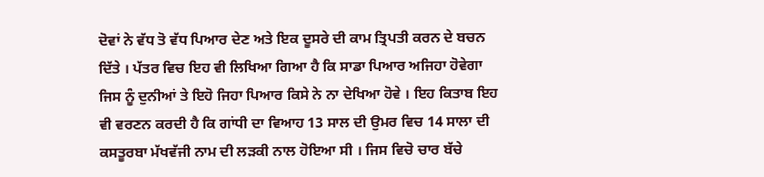ਦੋਵਾਂ ਨੇ ਵੱਧ ਤੋ ਵੱਧ ਪਿਆਰ ਦੇਣ ਅਤੇ ਇਕ ਦੂਸਰੇ ਦੀ ਕਾਮ ਤ੍ਰਿਪਤੀ ਕਰਨ ਦੇ ਬਚਨ ਦਿੱਤੇ । ਪੱਤਰ ਵਿਚ ਇਹ ਵੀ ਲਿਖਿਆ ਗਿਆ ਹੈ ਕਿ ਸਾਡਾ ਪਿਆਰ ਅਜਿਹਾ ਹੋਵੇਗਾ ਜਿਸ ਨੂੰ ਦੁਨੀਆਂ ਤੇ ਇਹੋ ਜਿਹਾ ਪਿਆਰ ਕਿਸੇ ਨੇ ਨਾ ਦੇਖਿਆ ਹੋਵੇ । ਇਹ ਕਿਤਾਬ ਇਹ ਵੀ ਵਰਣਨ ਕਰਦੀ ਹੈ ਕਿ ਗਾਂਧੀ ਦਾ ਵਿਆਹ 13 ਸਾਲ ਦੀ ਉਮਰ ਵਿਚ 14 ਸਾਲਾ ਦੀ ਕਸਤੂਰਬਾ ਮੱਖਵੱਜੀ ਨਾਮ ਦੀ ਲੜਕੀ ਨਾਲ ਹੋਇਆ ਸੀ । ਜਿਸ ਵਿਚੋ ਚਾਰ ਬੱਚੇ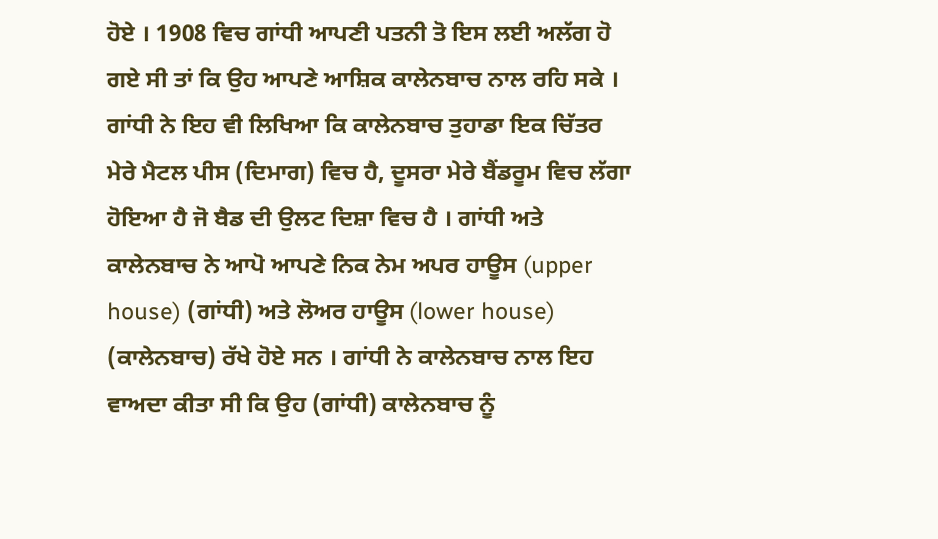ਹੋਏ । 1908 ਵਿਚ ਗਾਂਧੀ ਆਪਣੀ ਪਤਨੀ ਤੋ ਇਸ ਲਈ ਅਲੱਗ ਹੋ ਗਏ ਸੀ ਤਾਂ ਕਿ ਉਹ ਆਪਣੇ ਆਸ਼ਿਕ ਕਾਲੇਨਬਾਚ ਨਾਲ ਰਹਿ ਸਕੇ । ਗਾਂਧੀ ਨੇ ਇਹ ਵੀ ਲਿਖਿਆ ਕਿ ਕਾਲੇਨਬਾਚ ਤੁਹਾਡਾ ਇਕ ਚਿੱਤਰ ਮੇਰੇ ਮੈਟਲ ਪੀਸ (ਦਿਮਾਗ) ਵਿਚ ਹੈ, ਦੂਸਰਾ ਮੇਰੇ ਬੈਂਡਰੂਮ ਵਿਚ ਲੱਗਾ ਹੋਇਆ ਹੈ ਜੋ ਬੈਡ ਦੀ ਉਲਟ ਦਿਸ਼ਾ ਵਿਚ ਹੈ । ਗਾਂਧੀ ਅਤੇ ਕਾਲੇਨਬਾਚ ਨੇ ਆਪੋ ਆਪਣੇ ਨਿਕ ਨੇਮ ਅਪਰ ਹਾਊਸ (upper house) (ਗਾਂਧੀ) ਅਤੇ ਲੋਅਰ ਹਾਊਸ (lower house) (ਕਾਲੇਨਬਾਚ) ਰੱਖੇ ਹੋਏ ਸਨ । ਗਾਂਧੀ ਨੇ ਕਾਲੇਨਬਾਚ ਨਾਲ ਇਹ ਵਾਅਦਾ ਕੀਤਾ ਸੀ ਕਿ ਉਹ (ਗਾਂਧੀ) ਕਾਲੇਨਬਾਚ ਨੂੰ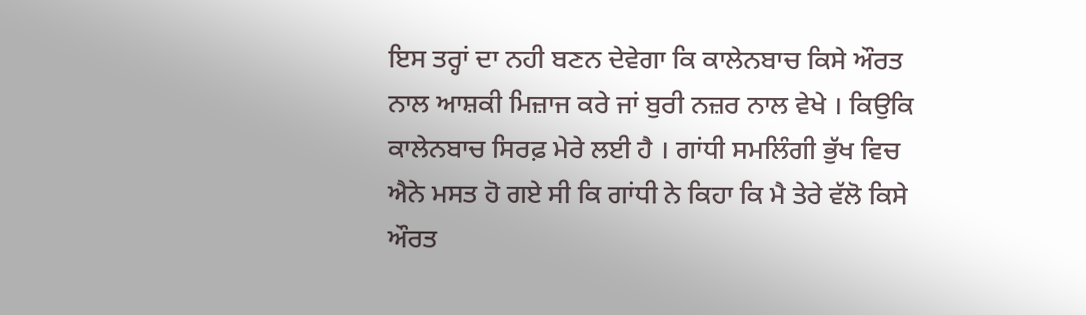ਇਸ ਤਰ੍ਹਾਂ ਦਾ ਨਹੀ ਬਣਨ ਦੇਵੇਗਾ ਕਿ ਕਾਲੇਨਬਾਚ ਕਿਸੇ ਔਰਤ ਨਾਲ ਆਸ਼ਕੀ ਮਿਜ਼ਾਜ ਕਰੇ ਜਾਂ ਬੁਰੀ ਨਜ਼ਰ ਨਾਲ ਵੇਖੇ । ਕਿਉਕਿ ਕਾਲੇਨਬਾਚ ਸਿਰਫ਼ ਮੇਰੇ ਲਈ ਹੈ । ਗਾਂਧੀ ਸਮਲਿੰਗੀ ਭੁੱਖ ਵਿਚ ਐਨੇ ਮਸਤ ਹੋ ਗਏ ਸੀ ਕਿ ਗਾਂਧੀ ਨੇ ਕਿਹਾ ਕਿ ਮੈ ਤੇਰੇ ਵੱਲੋ ਕਿਸੇ ਔਰਤ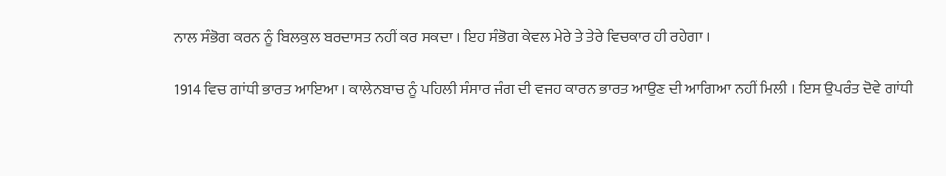ਨਾਲ ਸੰਭੋਗ ਕਰਨ ਨੂੰ ਬਿਲਕੁਲ ਬਰਦਾਸਤ ਨਹੀਂ ਕਰ ਸਕਦਾ । ਇਹ ਸੰਭੋਗ ਕੇਵਲ ਮੇਰੇ ਤੇ ਤੇਰੇ ਵਿਚਕਾਰ ਹੀ ਰਹੇਗਾ ।

1914 ਵਿਚ ਗਾਂਧੀ ਭਾਰਤ ਆਇਆ । ਕਾਲੇਨਬਾਚ ਨੂੰ ਪਹਿਲੀ ਸੰਸਾਰ ਜੰਗ ਦੀ ਵਜਹ ਕਾਰਨ ਭਾਰਤ ਆਉਣ ਦੀ ਆਗਿਆ ਨਹੀਂ ਮਿਲੀ । ਇਸ ਉਪਰੰਤ ਦੋਵੇ ਗਾਂਧੀ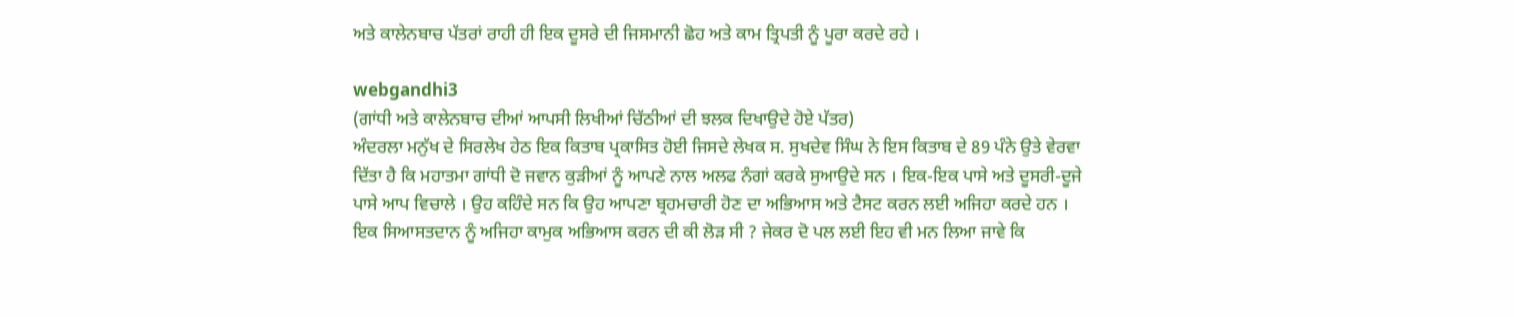ਅਤੇ ਕਾਲੇਨਬਾਚ ਪੱਤਰਾਂ ਰਾਹੀ ਹੀ ਇਕ ਦੂਸਰੇ ਦੀ ਜਿਸਮਾਨੀ ਛੋਹ ਅਤੇ ਕਾਮ ਤ੍ਰਿਪਤੀ ਨੂੰ ਪੂਰਾ ਕਰਦੇ ਰਹੇ ।

webgandhi3
(ਗਾਂਧੀ ਅਤੇ ਕਾਲੇਨਬਾਚ ਦੀਆਂ ਆਪਸੀ ਲਿਖੀਆਂ ਚਿੱਠੀਆਂ ਦੀ ਝਲਕ ਦਿਖਾਉਦੇ ਹੋਏ ਪੱਤਰ)
ਅੰਦਰਲਾ ਮਨੁੱਖ ਦੇ ਸਿਰਲੇਖ ਹੇਠ ਇਕ ਕਿਤਾਬ ਪ੍ਰਕਾਸਿਤ ਹੋਈ ਜਿਸਦੇ ਲੇਖਕ ਸ. ਸੁਖਦੇਵ ਸਿੰਘ ਨੇ ਇਸ ਕਿਤਾਬ ਦੇ 89 ਪੰਨੇ ਉਤੇ ਵੇਰਵਾ ਦਿੱਤਾ ਹੈ ਕਿ ਮਹਾਤਮਾ ਗਾਂਧੀ ਦੋ ਜਵਾਨ ਕੁੜੀਆਂ ਨੂੰ ਆਪਣੇ ਨਾਲ ਅਲਫ ਨੰਗਾਂ ਕਰਕੇ ਸੁਆਉਦੇ ਸਨ । ਇਕ-ਇਕ ਪਾਸੇ ਅਤੇ ਦੂਸਰੀ-ਦੂਜੇ ਪਾਸੇ ਆਪ ਵਿਚਾਲੇ । ਉਹ ਕਹਿੰਦੇ ਸਨ ਕਿ ਉਹ ਆਪਣਾ ਬ੍ਰਹਮਚਾਰੀ ਹੋਣ ਦਾ ਅਭਿਆਸ ਅਤੇ ਟੈਸਟ ਕਰਨ ਲਈ ਅਜਿਹਾ ਕਰਦੇ ਹਨ । ਇਕ ਸਿਆਸਤਦਾਨ ਨੂੰ ਅਜਿਹਾ ਕਾਮੁਕ ਅਭਿਆਸ ਕਰਨ ਦੀ ਕੀ ਲੋੜ ਸੀ ? ਜੇਕਰ ਦੋ ਪਲ ਲਈ ਇਹ ਵੀ ਮਨ ਲਿਆ ਜਾਵੇ ਕਿ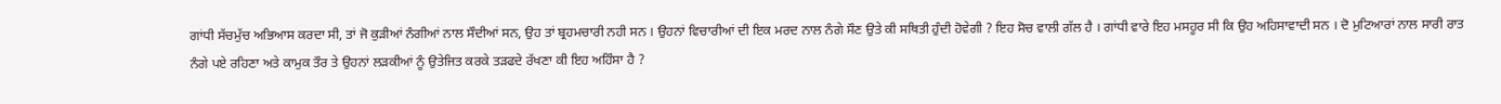ਗਾਂਧੀ ਸੱਚਮੁੱਚ ਅਭਿਆਸ ਕਰਦਾ ਸੀ, ਤਾਂ ਜੋ ਕੁੜੀਆਂ ਨੰਗੀਆਂ ਨਾਲ ਸੌਦੀਆਂ ਸਨ, ਉਹ ਤਾਂ ਬ੍ਰਹਮਚਾਰੀ ਨਹੀ ਸਨ । ਉਹਨਾਂ ਵਿਚਾਰੀਆਂ ਦੀ ਇਕ ਮਰਦ ਨਾਲ ਨੰਗੇ ਸੌਣ ਉਤੇ ਕੀ ਸਥਿਤੀ ਹੁੰਦੀ ਹੋਵੇਗੀ ? ਇਹ ਸੋਚ ਵਾਲੀ ਗੱਲ ਹੈ । ਗਾਂਧੀ ਵਾਰੇ ਇਹ ਮਸਹੂਰ ਸੀ ਕਿ ਉਹ ਅਹਿਸਾਵਾਦੀ ਸਨ । ਦੋ ਮੁਟਿਆਰਾਂ ਨਾਲ ਸਾਰੀ ਰਾਤ ਨੰਗੇ ਪਏ ਰਹਿਣਾ ਅਤੇ ਕਾਮੁਕ ਤੌਰ ਤੇ ਉਹਨਾਂ ਲੜਕੀਆਂ ਨੂੰ ਉਤੇਜਿਤ ਕਰਕੇ ਤੜਫਦੇ ਰੱਖਣਾ ਕੀ ਇਹ ਅਹਿੰਸਾ ਹੈ ?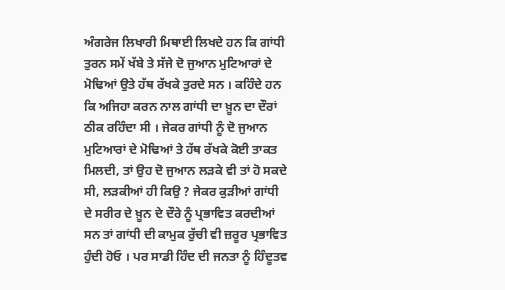ਅੰਗਰੇਜ ਲਿਖਾਰੀ ਮਿਥਾਈ ਲਿਖਦੇ ਹਨ ਕਿ ਗਾਂਧੀ ਤੁਰਨ ਸਮੇਂ ਖੱਬੇ ਤੇ ਸੱਜੇ ਦੋ ਜੁਆਨ ਮੁਟਿਆਰਾਂ ਦੇ ਮੋਢਿਆਂ ਉਤੇ ਹੱਥ ਰੱਖਕੇ ਤੁਰਦੇ ਸਨ । ਕਹਿੰਦੇ ਹਨ ਕਿ ਅਜਿਹਾ ਕਰਨ ਨਾਲ ਗਾਂਧੀ ਦਾ ਖ਼ੂਨ ਦਾ ਦੌਰਾਂ ਠੀਕ ਰਹਿੰਦਾ ਸੀ । ਜੇਕਰ ਗਾਂਧੀ ਨੂੰ ਦੋ ਜੁਆਨ ਮੁਟਿਆਰਾਂ ਦੇ ਮੋਢਿਆਂ ਤੇ ਹੱਥ ਰੱਖਕੇ ਕੋਈ ਤਾਕਤ ਮਿਲਦੀ, ਤਾਂ ਉਹ ਦੋ ਜੁਆਨ ਲੜਕੇ ਵੀ ਤਾਂ ਹੋ ਸਕਦੇ ਸੀ, ਲੜਕੀਆਂ ਹੀ ਕਿਉ ? ਜੇਕਰ ਕੁੜੀਆਂ ਗਾਂਧੀ ਦੇ ਸਰੀਰ ਦੇ ਖ਼ੂਨ ਦੇ ਦੌਰੇ ਨੂੰ ਪ੍ਰਭਾਵਿਤ ਕਰਦੀਆਂ ਸਨ ਤਾਂ ਗਾਂਧੀ ਦੀ ਕਾਮੁਕ ਰੁੱਚੀ ਵੀ ਜ਼ਰੂਰ ਪ੍ਰਭਾਵਿਤ ਹੁੰਦੀ ਹੋਓ । ਪਰ ਸਾਡੀ ਹਿੰਦ ਦੀ ਜਨਤਾ ਨੂੰ ਹਿੰਦੂਤਵ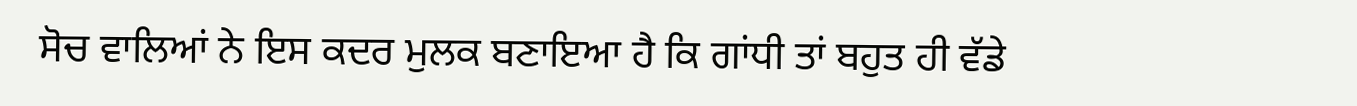ਸੋਚ ਵਾਲਿਆਂ ਨੇ ਇਸ ਕਦਰ ਮੁਲਕ ਬਣਾਇਆ ਹੈ ਕਿ ਗਾਂਧੀ ਤਾਂ ਬਹੁਤ ਹੀ ਵੱਡੇ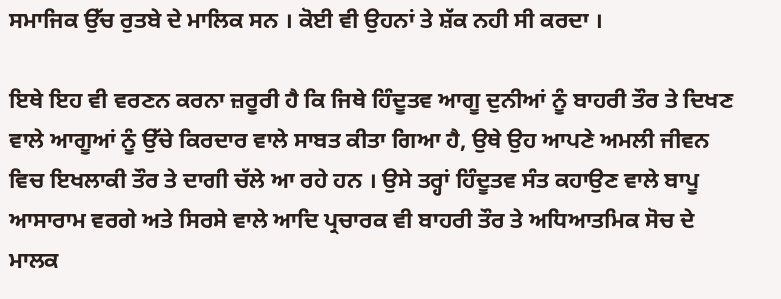ਸਮਾਜਿਕ ਉੱਚ ਰੁਤਬੇ ਦੇ ਮਾਲਿਕ ਸਨ । ਕੋਈ ਵੀ ਉਹਨਾਂ ਤੇ ਸ਼ੱਕ ਨਹੀ ਸੀ ਕਰਦਾ ।

ਇਥੇ ਇਹ ਵੀ ਵਰਣਨ ਕਰਨਾ ਜ਼ਰੂਰੀ ਹੈ ਕਿ ਜਿਥੇ ਹਿੰਦੂਤਵ ਆਗੂ ਦੁਨੀਆਂ ਨੂੰ ਬਾਹਰੀ ਤੌਰ ਤੇ ਦਿਖਣ ਵਾਲੇ ਆਗੂਆਂ ਨੂੰ ਉੱਚੇ ਕਿਰਦਾਰ ਵਾਲੇ ਸਾਬਤ ਕੀਤਾ ਗਿਆ ਹੈ, ਉਥੇ ਉਹ ਆਪਣੇ ਅਮਲੀ ਜੀਵਨ ਵਿਚ ਇਖਲਾਕੀ ਤੌਰ ਤੇ ਦਾਗੀ ਚੱਲੇ ਆ ਰਹੇ ਹਨ । ਉਸੇ ਤਰ੍ਹਾਂ ਹਿੰਦੂਤਵ ਸੰਤ ਕਹਾਉਣ ਵਾਲੇ ਬਾਪੂ ਆਸਾਰਾਮ ਵਰਗੇ ਅਤੇ ਸਿਰਸੇ ਵਾਲੇ ਆਦਿ ਪ੍ਰਚਾਰਕ ਵੀ ਬਾਹਰੀ ਤੌਰ ਤੇ ਅਧਿਆਤਮਿਕ ਸੋਚ ਦੇ ਮਾਲਕ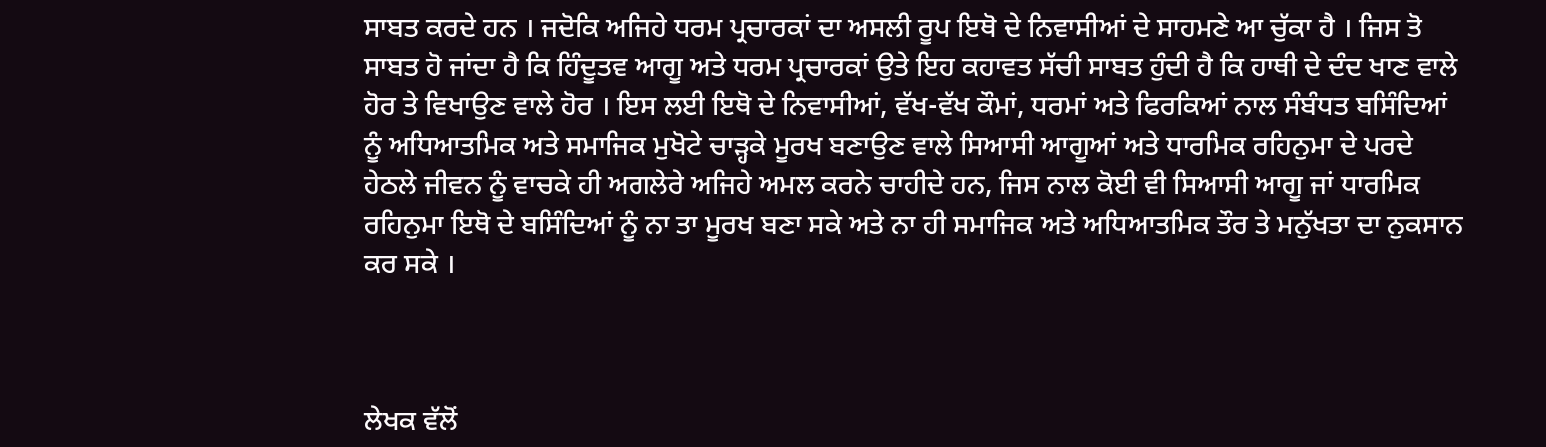ਸਾਬਤ ਕਰਦੇ ਹਨ । ਜਦੋਕਿ ਅਜਿਹੇ ਧਰਮ ਪ੍ਰਚਾਰਕਾਂ ਦਾ ਅਸਲੀ ਰੂਪ ਇਥੋ ਦੇ ਨਿਵਾਸੀਆਂ ਦੇ ਸਾਹਮਣੇ ਆ ਚੁੱਕਾ ਹੈ । ਜਿਸ ਤੋ ਸਾਬਤ ਹੋ ਜਾਂਦਾ ਹੈ ਕਿ ਹਿੰਦੂਤਵ ਆਗੂ ਅਤੇ ਧਰਮ ਪ੍ਰਚਾਰਕਾਂ ਉਤੇ ਇਹ ਕਹਾਵਤ ਸੱਚੀ ਸਾਬਤ ਹੁੰਦੀ ਹੈ ਕਿ ਹਾਥੀ ਦੇ ਦੰਦ ਖਾਣ ਵਾਲੇ ਹੋਰ ਤੇ ਵਿਖਾਉਣ ਵਾਲੇ ਹੋਰ । ਇਸ ਲਈ ਇਥੋ ਦੇ ਨਿਵਾਸੀਆਂ, ਵੱਖ-ਵੱਖ ਕੌਮਾਂ, ਧਰਮਾਂ ਅਤੇ ਫਿਰਕਿਆਂ ਨਾਲ ਸੰਬੰਧਤ ਬਸਿੰਦਿਆਂ ਨੂੰ ਅਧਿਆਤਮਿਕ ਅਤੇ ਸਮਾਜਿਕ ਮੁਖੋਟੇ ਚਾੜ੍ਹਕੇ ਮੂਰਖ ਬਣਾਉਣ ਵਾਲੇ ਸਿਆਸੀ ਆਗੂਆਂ ਅਤੇ ਧਾਰਮਿਕ ਰਹਿਨੁਮਾ ਦੇ ਪਰਦੇ ਹੇਠਲੇ ਜੀਵਨ ਨੂੰ ਵਾਚਕੇ ਹੀ ਅਗਲੇਰੇ ਅਜਿਹੇ ਅਮਲ ਕਰਨੇ ਚਾਹੀਦੇ ਹਨ, ਜਿਸ ਨਾਲ ਕੋਈ ਵੀ ਸਿਆਸੀ ਆਗੂ ਜਾਂ ਧਾਰਮਿਕ ਰਹਿਨੁਮਾ ਇਥੋ ਦੇ ਬਸਿੰਦਿਆਂ ਨੂੰ ਨਾ ਤਾ ਮੂਰਖ ਬਣਾ ਸਕੇ ਅਤੇ ਨਾ ਹੀ ਸਮਾਜਿਕ ਅਤੇ ਅਧਿਆਤਮਿਕ ਤੌਰ ਤੇ ਮਨੁੱਖਤਾ ਦਾ ਨੁਕਸਾਨ ਕਰ ਸਕੇ ।



ਲੇਖਕ ਵੱਲੋਂ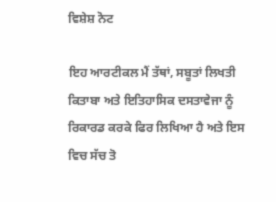ਵਿਸ਼ੇਸ਼ ਨੋਟ

ਇਹ ਆਰਟੀਕਲ ਮੈਂ ਤੱਥਾਂ, ਸਬੂਤਾਂ ਲਿਖਤੀ ਕਿਤਾਬਾ ਅਤੇ ਇਤਿਹਾਸਿਕ ਦਸਤਾਵੇਜਾ ਨੂੰ ਰਿਕਾਰਡ ਕਰਕੇ ਫਿਰ ਲਿਖਿਆ ਹੈ ਅਤੇ ਇਸ ਵਿਚ ਸੱਚ ਤੋ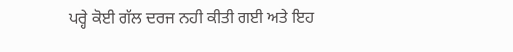ਪਰ੍ਹੇ ਕੋਈ ਗੱਲ ਦਰਜ ਨਹੀ ਕੀਤੀ ਗਈ ਅਤੇ ਇਹ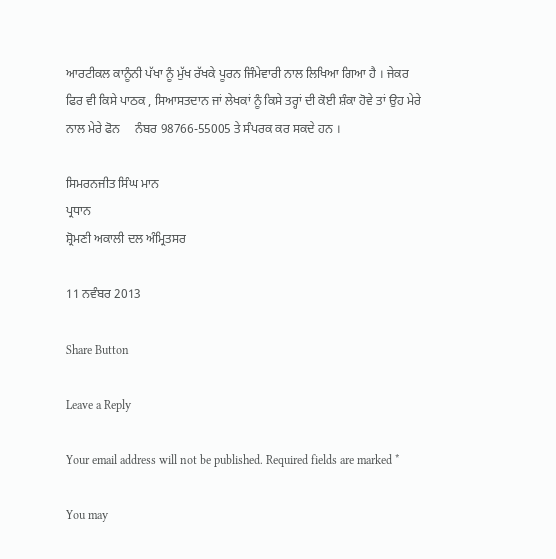ਆਰਟੀਕਲ ਕਾਨੂੰਨੀ ਪੱਖਾ ਨੂੰ ਮੁੱਖ ਰੱਖਕੇ ਪੂਰਨ ਜਿੰਮੇਵਾਰੀ ਨਾਲ ਲਿਖਿਆ ਗਿਆ ਹੈ । ਜੇਕਰ ਫਿਰ ਵੀ ਕਿਸੇ ਪਾਠਕ , ਸਿਆਸਤਦਾਨ ਜਾਂ ਲੇਖਕਾਂ ਨੂੰ ਕਿਸੇ ਤਰ੍ਹਾਂ ਦੀ ਕੋਈ ਸ਼ੰਕਾ ਹੋਵੇ ਤਾਂ ਉਹ ਮੇਰੇ ਨਾਲ ਮੇਰੇ ਫੋਨ     ਨੰਬਰ 98766-55005 ਤੇ ਸੰਪਰਕ ਕਰ ਸਕਦੇ ਹਨ ।

ਸਿਮਰਨਜੀਤ ਸਿੰਘ ਮਾਨ
ਪ੍ਰਧਾਨ
ਸ਼੍ਰੋਮਣੀ ਅਕਾਲੀ ਦਲ ਅੰਮ੍ਰਿਤਸਰ

11 ਨਵੰਬਰ 2013

Share Button

Leave a Reply

Your email address will not be published. Required fields are marked *

You may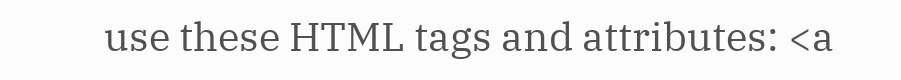use these HTML tags and attributes: <a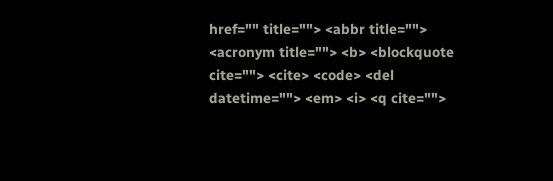href="" title=""> <abbr title=""> <acronym title=""> <b> <blockquote cite=""> <cite> <code> <del datetime=""> <em> <i> <q cite="">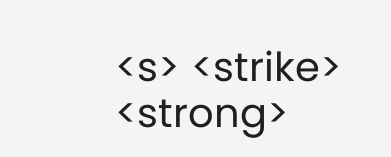<s> <strike> <strong>